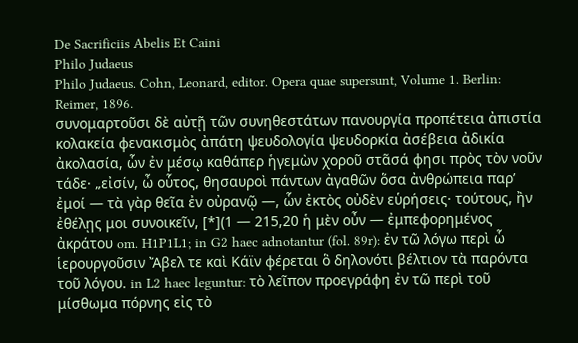De Sacrificiis Abelis Et Caini
Philo Judaeus
Philo Judaeus. Cohn, Leonard, editor. Opera quae supersunt, Volume 1. Berlin: Reimer, 1896.
συνομαρτοῦσι δὲ αὐτῇ τῶν συνηθεστάτων πανουργία προπέτεια ἀπιστία κολακεία φενακισμὸς ἀπάτη ψευδολογία ψευδορκία ἀσέβεια ἀδικία ἀκολασία, ὧν ἐν μέσῳ καθάπερ ἡγεμὼν χοροῦ στᾶσά φησι πρὸς τὸν νοῦν τάδε· „εἰσίν, ὦ οὗτος, θησαυροὶ πάντων ἀγαθῶν ὅσα ἀνθρώπεια παρ’ ἐμοί — τὰ γὰρ θεῖα ἐν οὐρανῷ —, ὧν ἐκτὸς οὐδὲν εὑρήσεις· τούτους, ἢν ἐθέλῃς μοι συνοικεῖν, [*](1 — 215,20 ἡ μὲν οὖν — ἐμπεφορημένος ἀκράτου om. H1P1L1; in G2 haec adnotantur (fol. 89r): ἐν τῶ λόγω περὶ ὧ ἱερουργοῦσιν Ἄβελ τε καὶ Κάϊν φέρεται ὃ δηλονότι βέλτιον τὰ παρόντα τοῦ λόγου. in L2 haec leguntur: τὸ λεῖπον προεγράφη ἐν τῶ περὶ τοῦ μίσθωμα πόρνης εἰς τὸ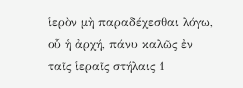ἱερὸν μὴ παραδέχεσθαι λόγω, οὗ ἡ ἀρχή, πάνυ καλῶς ἐν ταῖς ἱεραῖς στήλαις 1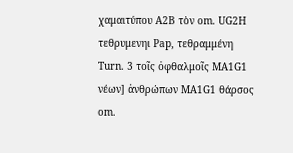χαμαιτύπου Α2Β τὸν om. UG2H τεθρυμενηι Pap, τεθραμμένη Turn. 3 τοῖς ὀφθαλμοῖς MA1G1 νέων] ἀνθρώπων MA1G1 θάρσος om.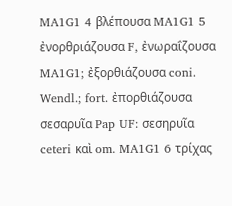MA1G1 4 βλέπουσα MA1G1 5 ἐνορθριάζουσα F, ἐνωραΐζουσα MA1G1; ἐξορθιάζουσα coni. Wendl.; fort. ἐπορθιάζουσα σεσαρυῖα Pap UF: σεσηρυῖα ceteri καὶ om. MA1G1 6 τρίχας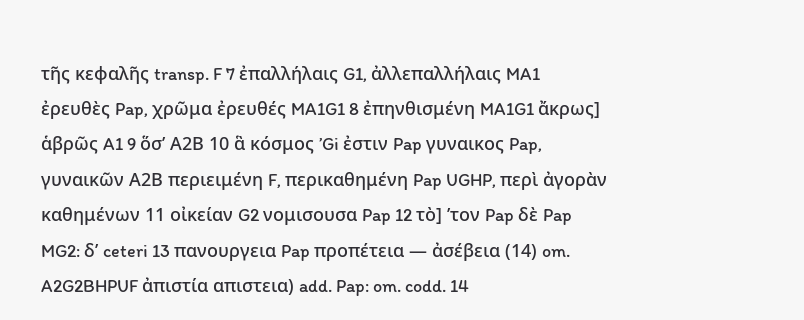τῆς κεφαλῆς transp. F 7 ἐπαλλήλαις G1, ἀλλεπαλλήλαις MA1 ἐρευθὲς Pap, χρῶμα ἐρευθές MA1G1 8 ἐπηνθισμένη MA1G1 ἄκρως] ἁβρῶς A1 9 ὅσ’ Α2Β 10 ἃ κόσμος ’Gi ἐστιν Pap γυναικος Pap, γυναικῶν Α2Β περιειμένη F, περικαθημένη Pap UGHP, περὶ ἀγορὰν καθημένων 11 οἰκείαν G2 νομισουσα Pap 12 τὸ] ’τον Pap δὲ Pap MG2: δ’ ceteri 13 πανουργεια Pap προπέτεια — ἀσέβεια (14) om. A2G2BHPUF ἀπιστία απιστεια) add. Pap: om. codd. 14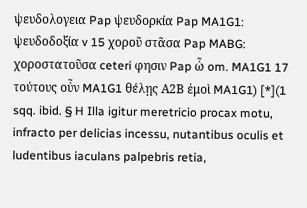ψευδολογεια Pap ψευδορκία Pap MA1G1: ψευδοδοξία v 15 χοροῦ στᾶσα Pap MABG: χοροστατοῦσα ceteri φησιν Pap ὦ om. MA1G1 17 τούτους οὖν MA1G1 θέλῃς Α2Β ἐμοὶ MA1G1) [*](1 sqq. ibid. § H Illa igitur meretricio procax motu, infracto per delicias incessu, nutantibus oculis et ludentibus iaculans palpebris retia,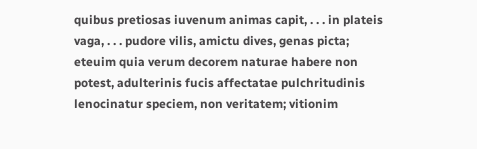quibus pretiosas iuvenum animas capit, . . . in plateis vaga, . . . pudore vilis, amictu dives, genas picta; eteuim quia verum decorem naturae habere non potest, adulterinis fucis affectatae pulchritudinis lenocinatur speciem, non veritatem; vitionim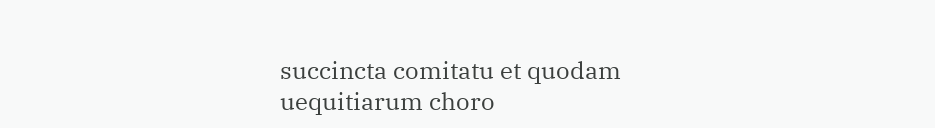succincta comitatu et quodam uequitiarum choro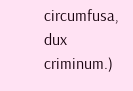circumfusa, dux criminum.)